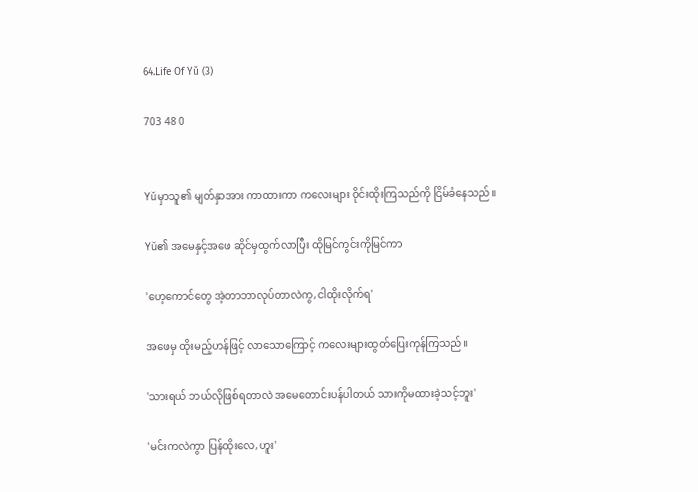64.Life Of Yŭ (3)

703 48 0


Yŭမှာသူ၏ မျတ်နှာအား ကာထားကာ ကလေးများ ဝိုင်းထိုးကြသည်ကို ငြိမ်ခံနေသည်။

Yŭ၏ အမေနှင့်အဖေ ဆိုင်မှထွက်လာပြီး ထိုမြင်ကွင်းကိုမြင်ကာ

'ဟေ့ကောင်တွေ အဲ့တာဘာလုပ်တာလဲကွ,ငါထိုးလိုက်ရ'

အဖေမှ ထိုးမည့်ဟန်ဖြင့် လာသောကြောင့် ကလေးများထွတ်ပြေးကုန်ကြသည်။

'သားရယ် ဘယ်လိုဖြစ်ရတာလဲ အမေတောင်းပန်ပါတယ် သားကိုမထားခဲ့သင့်ဘူး'

'မင်းကလဲကွာ ပြန်ထိုးလေ,ဟူး'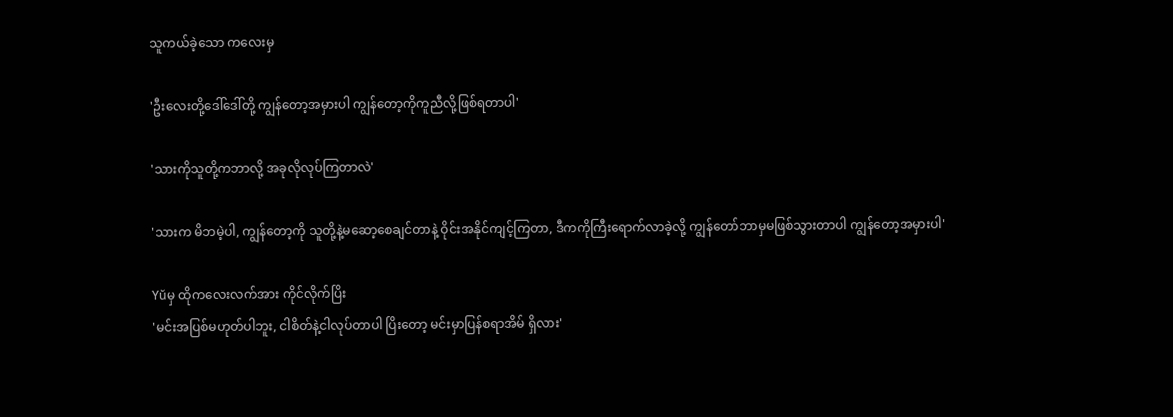သူကယ်ခဲ့သော ကလေးမှ

'ဦးလေးတို့ဒေါ်ဒေါ်တို့ ကျွန်တော့အမှားပါ ကျွန်တော့ကိုကူညီလို့ဖြစ်ရတာပါ'

'သားကိုသူတို့ကဘာလို့ အခုလိုလုပ်ကြတာလဲ'

'သားက မိဘမဲ့ပါ, ကျွန်တော့ကို သူတို့နဲ့မဆော့စေချင်တာနဲ့ ဝိုင်းအနိုင်ကျင့်ကြတာ, ဒီကကိုကြီးရောက်လာခဲ့လို့ ကျွန်တော်ဘာမှမဖြစ်သွားတာပါ ကျွန်တော့အမှားပါ'

Yŭမှ ထိုကလေးလက်အား ကိုင်လိုက်ပြိး
'မင်းအပြစ်မဟုတ်ပါဘူး, ငါစိတ်နဲ့ငါလုပ်တာပါ ပြိးတော့ မင်းမှာပြန်စရာအိမ် ရှိလား'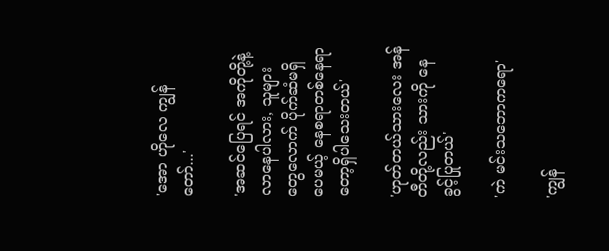'အော ဟိုလေ ကျွန်တော်...'

'အဆင်‌ပြေရင် အကိုတို့နဲ့လာနေပါလား, သူများတွေလောက် ပိုက်ဆံမရှိပေမယ့် နေစရာတစ်နေရာတော့ရှိပါသေးတယ်'

'ဟုတ်တယ်သားလေး အန်တီတို့လည်း သားကို နေခွင့်ပြုတယ်'

'ကဲ မင်းသဘောကရော'

'ကျွန်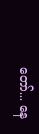တော်... နေ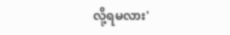လို့ရမလား'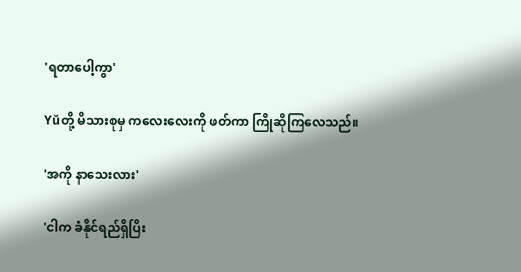'ရတာပေါ့ကွာ'

Yŭတို့ မိသားစုမှ ကလေးလေးကို ဖတ်ကာ ကြိုဆိုကြလေသည်။

'အကို နာသေးလား'

'ငါက ခံနိုင်ရည်ရှိပြိး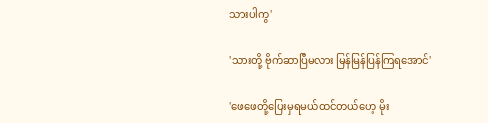သားပါကွ'

'သားတို့ ဗိုက်ဆာပြီမလား မြန်မြန်ပြန်ကြရအောင်'

'ဖေဖေတို့ပြေးမှရမယ်ထင်တယ်ဟေ့ မိုး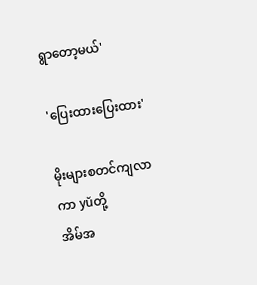ရွာတော့မယ်'

'ပြေးထားပြေးထား'

မိုးများစတင်ကျလာကာ yŭတို့
အိမ်အ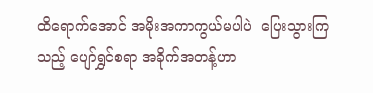ထိရောက်အောင် အမိုးအကာကွယ်မပါပဲ  ပြေးသွားကြသည့် ပျော်ရွှင်စရာ အခိုက်အတန့်ဟာ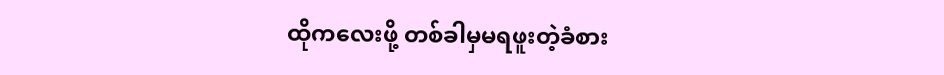ထိုကလေးဖို့ တစ်ခါမှမရဖူးတဲ့ခံစား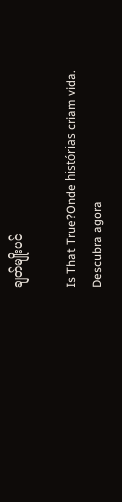ချတ်မျိုးပင်

Is That True?Onde histórias criam vida. Descubra agora